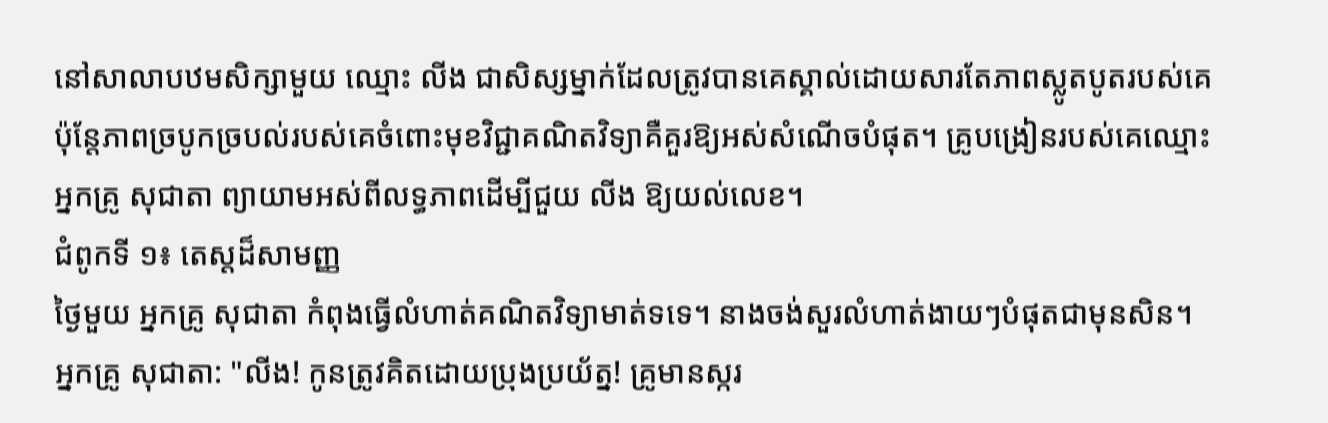នៅសាលាបឋមសិក្សាមួយ ឈ្មោះ លីង ជាសិស្សម្នាក់ដែលត្រូវបានគេស្គាល់ដោយសារតែភាពស្លូតបូតរបស់គេ ប៉ុន្តែភាពច្របូកច្របល់របស់គេចំពោះមុខវិជ្ជាគណិតវិទ្យាគឺគួរឱ្យអស់សំណើចបំផុត។ គ្រូបង្រៀនរបស់គេឈ្មោះ អ្នកគ្រូ សុជាតា ព្យាយាមអស់ពីលទ្ធភាពដើម្បីជួយ លីង ឱ្យយល់លេខ។
ជំពូកទី ១៖ តេស្តដ៏សាមញ្ញ
ថ្ងៃមួយ អ្នកគ្រូ សុជាតា កំពុងធ្វើលំហាត់គណិតវិទ្យាមាត់ទទេ។ នាងចង់សួរលំហាត់ងាយៗបំផុតជាមុនសិន។
អ្នកគ្រូ សុជាតា: "លីង! កូនត្រូវគិតដោយប្រុងប្រយ័ត្ន! គ្រូមានស្ករ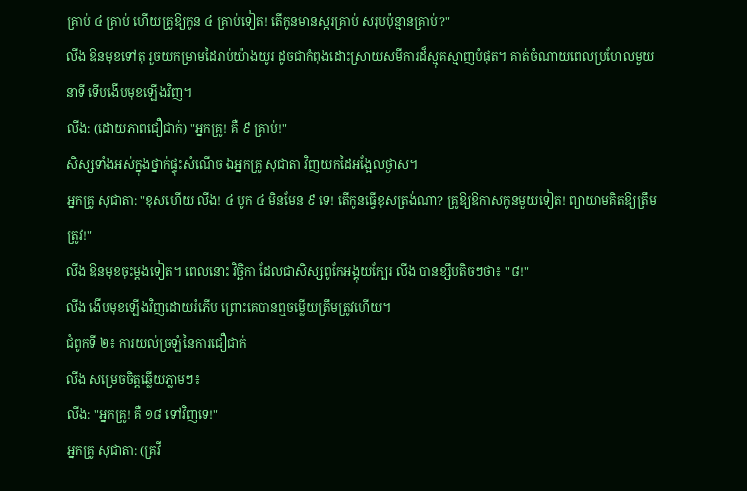គ្រាប់ ៤ គ្រាប់ ហើយគ្រូឱ្យកូន ៤ គ្រាប់ទៀត! តើកូនមានស្ករគ្រាប់ សរុបប៉ុន្មានគ្រាប់?"
លីង ឱនមុខទៅតុ រួចយកម្រាមដៃរាប់យ៉ាងយូរ ដូចជាកំពុងដោះស្រាយសមីការដ៏ស្មុគស្មាញបំផុត។ គាត់ចំណាយពេលប្រហែលមួយនាទី ទើបងើបមុខឡើងវិញ។
លីង: (ដោយភាពជឿជាក់) "អ្នកគ្រូ! គឺ ៩ គ្រាប់!"
សិស្សទាំងអស់ក្នុងថ្នាក់ផ្ទុះសំណើច ឯអ្នកគ្រូ សុជាតា វិញយកដៃអង្អែលថ្ងាស។
អ្នកគ្រូ សុជាតា: "ខុសហើយ លីង! ៤ បូក ៤ មិនមែន ៩ ទេ! តើកូនធ្វើខុសត្រង់ណា? គ្រូឱ្យឱកាសកូនមួយទៀត! ព្យាយាមគិតឱ្យត្រឹមត្រូវ!"
លីង ឱនមុខចុះម្ដងទៀត។ ពេលនោះ វិច្ឆិកា ដែលជាសិស្សពូកែអង្គុយក្បែរ លីង បានខ្សឹបតិចៗថា៖ "៨!"
លីង ងើបមុខឡើងវិញដោយរំភើប ព្រោះគេបានឮចម្លើយត្រឹមត្រូវហើយ។
ជំពូកទី ២៖ ការយល់ច្រឡំនៃការជឿជាក់
លីង សម្រេចចិត្តឆ្លើយភ្លាមៗ៖
លីង: "អ្នកគ្រូ! គឺ ១៨ ទៅវិញទេ!"
អ្នកគ្រូ សុជាតា: (គ្រវី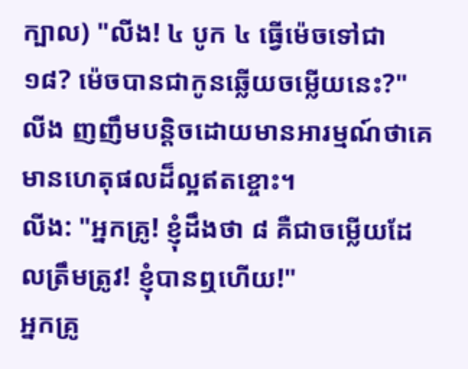ក្បាល) "លីង! ៤ បូក ៤ ធ្វើម៉េចទៅជា ១៨? ម៉េចបានជាកូនឆ្លើយចម្លើយនេះ?"
លីង ញញឹមបន្តិចដោយមានអារម្មណ៍ថាគេមានហេតុផលដ៏ល្អឥតខ្ចោះ។
លីង: "អ្នកគ្រូ! ខ្ញុំដឹងថា ៨ គឺជាចម្លើយដែលត្រឹមត្រូវ! ខ្ញុំបានឮហើយ!"
អ្នកគ្រូ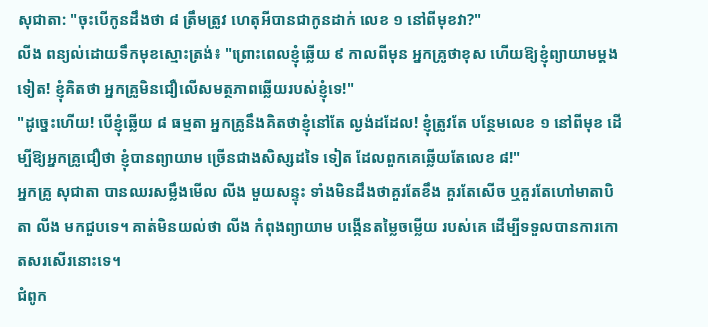សុជាតា: "ចុះបើកូនដឹងថា ៨ ត្រឹមត្រូវ ហេតុអីបានជាកូនដាក់ លេខ ១ នៅពីមុខវា?"
លីង ពន្យល់ដោយទឹកមុខស្មោះត្រង់៖ "ព្រោះពេលខ្ញុំឆ្លើយ ៩ កាលពីមុន អ្នកគ្រូថាខុស ហើយឱ្យខ្ញុំព្យាយាមម្ដងទៀត! ខ្ញុំគិតថា អ្នកគ្រូមិនជឿលើសមត្ថភាពឆ្លើយរបស់ខ្ញុំទេ!"
"ដូច្នេះហើយ! បើខ្ញុំឆ្លើយ ៨ ធម្មតា អ្នកគ្រូនឹងគិតថាខ្ញុំនៅតែ ល្ងង់ដដែល! ខ្ញុំត្រូវតែ បន្ថែមលេខ ១ នៅពីមុខ ដើម្បីឱ្យអ្នកគ្រូជឿថា ខ្ញុំបានព្យាយាម ច្រើនជាងសិស្សដទៃ ទៀត ដែលពួកគេឆ្លើយតែលេខ ៨!"
អ្នកគ្រូ សុជាតា បានឈរសម្លឹងមើល លីង មួយសន្ទុះ ទាំងមិនដឹងថាគួរតែខឹង គួរតែសើច ឬគួរតែហៅមាតាបិតា លីង មកជួបទេ។ គាត់មិនយល់ថា លីង កំពុងព្យាយាម បង្កើនតម្លៃចម្លើយ របស់គេ ដើម្បីទទួលបានការកោតសរសើរនោះទេ។
ជំពូក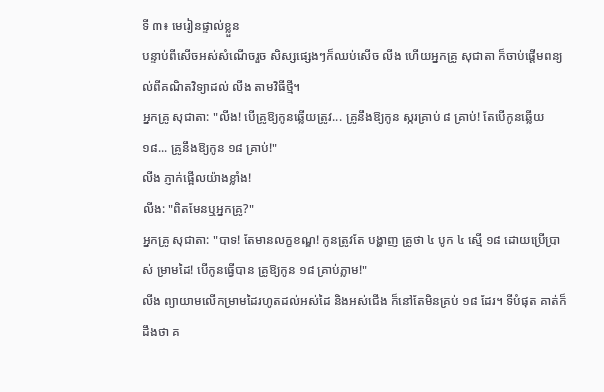ទី ៣៖ មេរៀនផ្ទាល់ខ្លួន
បន្ទាប់ពីសើចអស់សំណើចរួច សិស្សផ្សេងៗក៏ឈប់សើច លីង ហើយអ្នកគ្រូ សុជាតា ក៏ចាប់ផ្តើមពន្យល់ពីគណិតវិទ្យាដល់ លីង តាមវិធីថ្មី។
អ្នកគ្រូ សុជាតា: "លីង! បើគ្រូឱ្យកូនឆ្លើយត្រូវ... គ្រូនឹងឱ្យកូន ស្ករគ្រាប់ ៨ គ្រាប់! តែបើកូនឆ្លើយ ១៨... គ្រូនឹងឱ្យកូន ១៨ គ្រាប់!"
លីង ភ្ញាក់ផ្អើលយ៉ាងខ្លាំង!
លីង: "ពិតមែនឬអ្នកគ្រូ?"
អ្នកគ្រូ សុជាតា: "បាទ! តែមានលក្ខខណ្ឌ! កូនត្រូវតែ បង្ហាញ គ្រូថា ៤ បូក ៤ ស្មើ ១៨ ដោយប្រើប្រាស់ ម្រាមដៃ! បើកូនធ្វើបាន គ្រូឱ្យកូន ១៨ គ្រាប់ភ្លាម!"
លីង ព្យាយាមលើកម្រាមដៃរហូតដល់អស់ដៃ និងអស់ជើង ក៏នៅតែមិនគ្រប់ ១៨ ដែរ។ ទីបំផុត គាត់ក៏ដឹងថា គ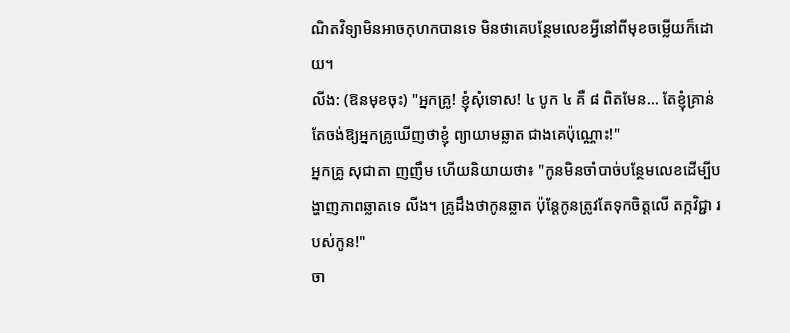ណិតវិទ្យាមិនអាចកុហកបានទេ មិនថាគេបន្ថែមលេខអ្វីនៅពីមុខចម្លើយក៏ដោយ។
លីង: (ឱនមុខចុះ) "អ្នកគ្រូ! ខ្ញុំសុំទោស! ៤ បូក ៤ គឺ ៨ ពិតមែន... តែខ្ញុំគ្រាន់តែចង់ឱ្យអ្នកគ្រូឃើញថាខ្ញុំ ព្យាយាមឆ្លាត ជាងគេប៉ុណ្ណោះ!"
អ្នកគ្រូ សុជាតា ញញឹម ហើយនិយាយថា៖ "កូនមិនចាំបាច់បន្ថែមលេខដើម្បីបង្ហាញភាពឆ្លាតទេ លីង។ គ្រូដឹងថាកូនឆ្លាត ប៉ុន្តែកូនត្រូវតែទុកចិត្តលើ តក្កវិជ្ជា របស់កូន!"
ចា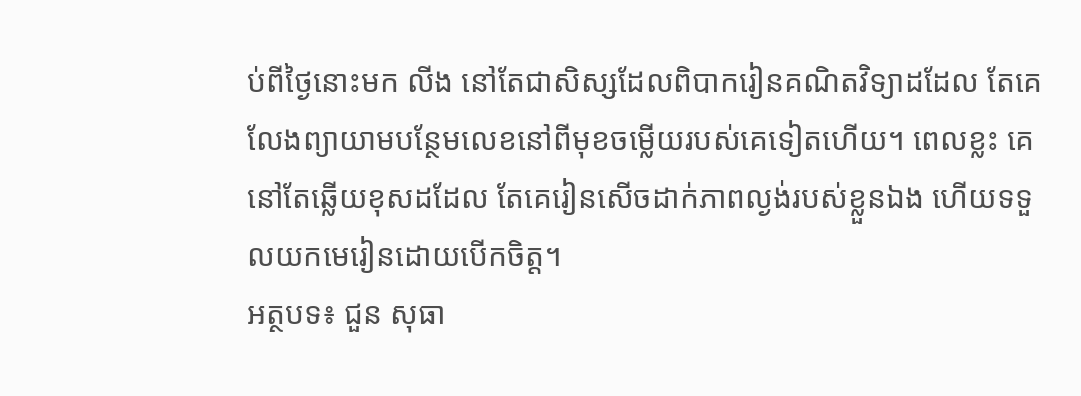ប់ពីថ្ងៃនោះមក លីង នៅតែជាសិស្សដែលពិបាករៀនគណិតវិទ្យាដដែល តែគេលែងព្យាយាមបន្ថែមលេខនៅពីមុខចម្លើយរបស់គេទៀតហើយ។ ពេលខ្លះ គេនៅតែឆ្លើយខុសដដែល តែគេរៀនសើចដាក់ភាពល្ងង់របស់ខ្លួនឯង ហើយទទួលយកមេរៀនដោយបើកចិត្ត។
អត្ថបទ៖ ជួន សុធា